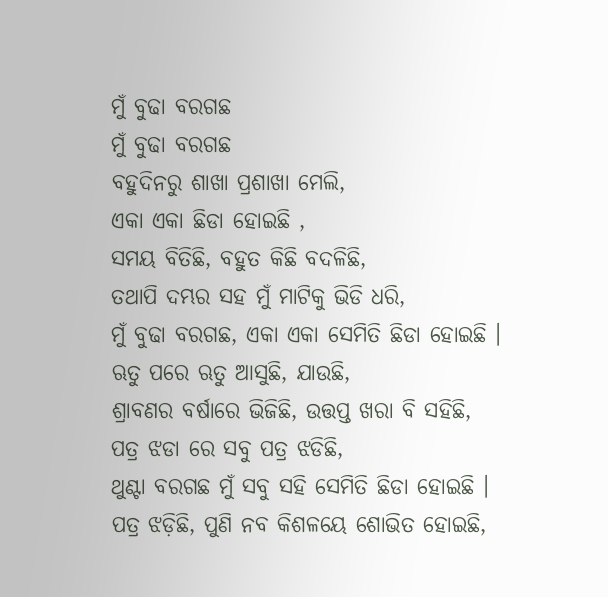ମୁଁ ବୁଢା ବରଗଛ
ମୁଁ ବୁଢା ବରଗଛ
ବହୁଦିନରୁ ଶାଖା ପ୍ରଶାଖା ମେଲି,
ଏକା ଏକା ଛିଡା ହୋଇଛି ,
ସମୟ ବିତିଛି, ବହୁତ କିଛି ବଦଳିଛି,
ତଥାପି ଦମ୍ଭର ସହ ମୁଁ ମାଟିକୁ ଭିଡି ଧରି,
ମୁଁ ବୁଢା ବରଗଛ, ଏକା ଏକା ସେମିତି ଛିଡା ହୋଇଛି ।
ଋତୁ ପରେ ଋତୁ ଆସୁଛି, ଯାଉଛି,
ଶ୍ରାବଣର ବର୍ଷାରେ ଭିଜିଛି, ଉତ୍ତପ୍ତ ଖରା ବି ସହିଛି,
ପତ୍ର ଝଡା ରେ ସବୁ ପତ୍ର ଝଡିଛି,
ଥୁଣ୍ଟା ବରଗଛ ମୁଁ ସବୁ ସହି ସେମିତି ଛିଡା ହୋଇଛି ।
ପତ୍ର ଝଡ଼ିଛି, ପୁଣି ନବ କିଶଳୟେ ଶୋଭିତ ହୋଇଛି,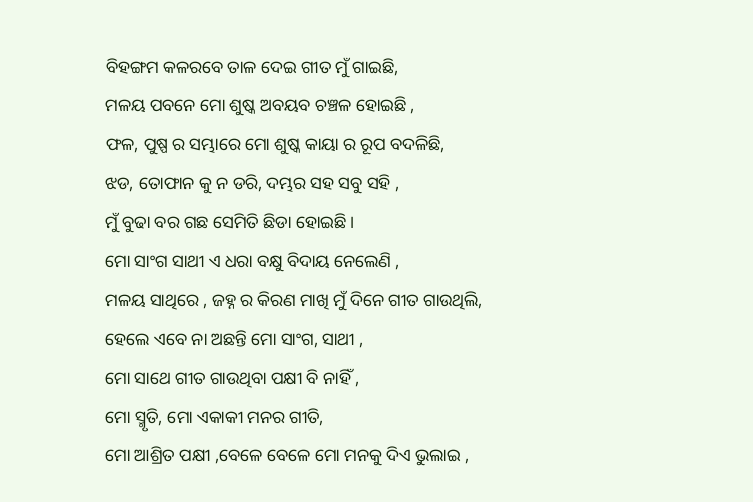ବିହଙ୍ଗମ କଳରବେ ତାଳ ଦେଇ ଗୀତ ମୁଁ ଗାଇଛି,
ମଳୟ ପବନେ ମୋ ଶୁଷ୍କ ଅବୟବ ଚଞ୍ଚଳ ହୋଇଛି ,
ଫଳ, ପୁଷ୍ପ ର ସମ୍ଭାରେ ମୋ ଶୁଷ୍କ କାୟା ର ରୂପ ବଦଳିଛି,
ଝଡ, ତୋଫାନ କୁ ନ ଡରି, ଦମ୍ଭର ସହ ସବୁ ସହି ,
ମୁଁ ବୁଢା ବର ଗଛ ସେମିତି ଛିଡା ହୋଇଛି ।
ମୋ ସାଂଗ ସାଥୀ ଏ ଧରା ବକ୍ଷୁ ବିଦାୟ ନେଲେଣି ,
ମଳୟ ସାଥିରେ , ଜହ୍ନ ର କିରଣ ମାଖି ମୁଁ ଦିନେ ଗୀତ ଗାଉଥିଲି,
ହେଲେ ଏବେ ନା ଅଛନ୍ତି ମୋ ସାଂଗ, ସାଥୀ ,
ମୋ ସାଥେ ଗୀତ ଗାଉଥିବା ପକ୍ଷୀ ବି ନାହିଁ ,
ମୋ ସ୍ମୃତି, ମୋ ଏକାକୀ ମନର ଗୀତି,
ମୋ ଆଶ୍ରିତ ପକ୍ଷୀ ,ବେଳେ ବେଳେ ମୋ ମନକୁ ଦିଏ ଭୁଲାଇ ,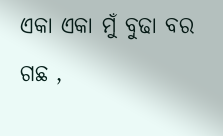ଏକା ଏକା ମୁଁ ବୁଢା ବର ଗଛ ,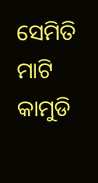ସେମିତି ମାଟି କାମୁଡି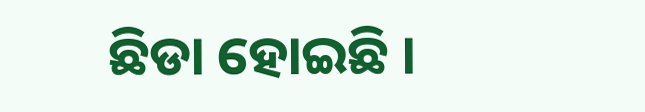ଛିଡା ହୋଇଛି ।